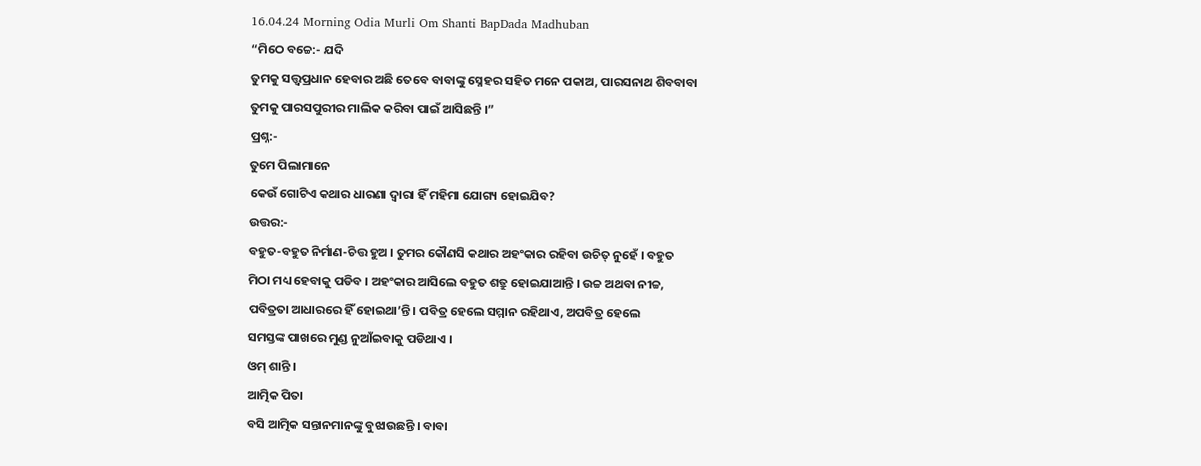16.04.24 Morning Odia Murli Om Shanti BapDada Madhuban
“ମିଠେ ବଚ୍ଚେ:- ଯଦି
ତୁମକୁ ସତ୍ତ୍ୱପ୍ରଧାନ ହେବାର ଅଛି ତେବେ ବାବାଙ୍କୁ ସ୍ନେହର ସହିତ ମନେ ପକାଅ, ପାରସନାଥ ଶିବବାବା
ତୁମକୁ ପାରସପୁରୀର ମାଲିକ କରିବା ପାଇଁ ଆସିଛନ୍ତି ।”
ପ୍ରଶ୍ନ:-
ତୁମେ ପିଲାମାନେ
କେଉଁ ଗୋଟିଏ କଥାର ଧାରଣା ଦ୍ୱାରା ହିଁ ମହିମା ଯୋଗ୍ୟ ହୋଇଯିବ?
ଉତ୍ତର:-
ବହୁତ-ବହୁତ ନିର୍ମାଣ-ଚିତ୍ତ ହୁଅ । ତୁମର କୌଣସି କଥାର ଅହଂକାର ରହିବା ଉଚିତ୍ ନୁହେଁ । ବହୁତ
ମିଠା ମଧ୍ୟ ହେବାକୁ ପଡିବ । ଅହଂକାର ଆସିଲେ ବହୁତ ଶତ୍ରୁ ହୋଇଯାଆନ୍ତି । ଉଚ୍ଚ ଅଥବା ନୀଚ୍ଚ,
ପବିତ୍ରତା ଆଧାରରେ ହିଁ ହୋଇଥା’ନ୍ତି । ପବିତ୍ର ହେଲେ ସମ୍ମାନ ରହିଥାଏ, ଅପବିତ୍ର ହେଲେ
ସମସ୍ତଙ୍କ ପାଖରେ ମୁଣ୍ଡ ନୁଆଁଇବାକୁ ପଡିଥାଏ ।
ଓମ୍ ଶାନ୍ତି ।
ଆତ୍ମିକ ପିତା
ବସି ଆତ୍ମିକ ସନ୍ତାନମାନଙ୍କୁ ବୁଝାଉଛନ୍ତି । ବାବା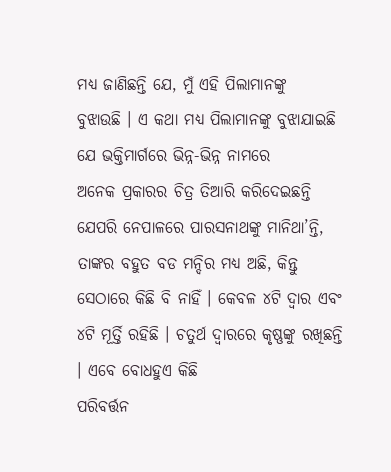ମଧ୍ୟ ଜାଣିଛନ୍ତି ଯେ, ମୁଁ ଏହି ପିଲାମାନଙ୍କୁ
ବୁଝାଉଛି । ଏ କଥା ମଧ୍ୟ ପିଲାମାନଙ୍କୁ ବୁଝାଯାଇଛି ଯେ ଭକ୍ତିମାର୍ଗରେ ଭିନ୍ନ-ଭିନ୍ନ ନାମରେ
ଅନେକ ପ୍ରକାରର ଚିତ୍ର ତିଆରି କରିଦେଇଛନ୍ତି ଯେପରି ନେପାଳରେ ପାରସନାଥଙ୍କୁ ମାନିଥା’ନ୍ତି,
ତାଙ୍କର ବହୁତ ବଡ ମନ୍ଦିର ମଧ୍ୟ ଅଛି, କିନ୍ତୁ ସେଠାରେ କିଛି ବି ନାହିଁ । କେବଳ ୪ଟି ଦ୍ୱାର ଏବଂ
୪ଟି ମୂର୍ତ୍ତି ରହିଛି । ଚତୁର୍ଥ ଦ୍ୱାରରେ କୃଷ୍ଣଙ୍କୁ ରଖିଛନ୍ତି । ଏବେ ବୋଧହୁଏ କିଛି
ପରିବର୍ତ୍ତନ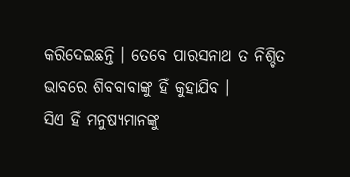କରିଦେଇଛନ୍ତି । ତେବେ ପାରସନାଥ ତ ନିଶ୍ଚିତ ଭାବରେ ଶିବବାବାଙ୍କୁ ହିଁ କୁହାଯିବ ।
ସିଏ ହିଁ ମନୁଷ୍ୟମାନଙ୍କୁ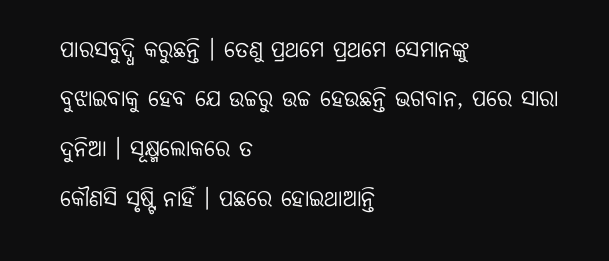ପାରସବୁଦ୍ଧି କରୁଛନ୍ତି । ତେଣୁ ପ୍ରଥମେ ପ୍ରଥମେ ସେମାନଙ୍କୁ
ବୁଝାଇବାକୁ ହେବ ଯେ ଉଚ୍ଚରୁ ଉଚ୍ଚ ହେଉଛନ୍ତି ଭଗବାନ, ପରେ ସାରା ଦୁନିଆ । ସୂକ୍ଷ୍ମଲୋକରେ ତ
କୌଣସି ସୃଷ୍ଟି ନାହିଁ । ପଛରେ ହୋଇଥାଆନ୍ତି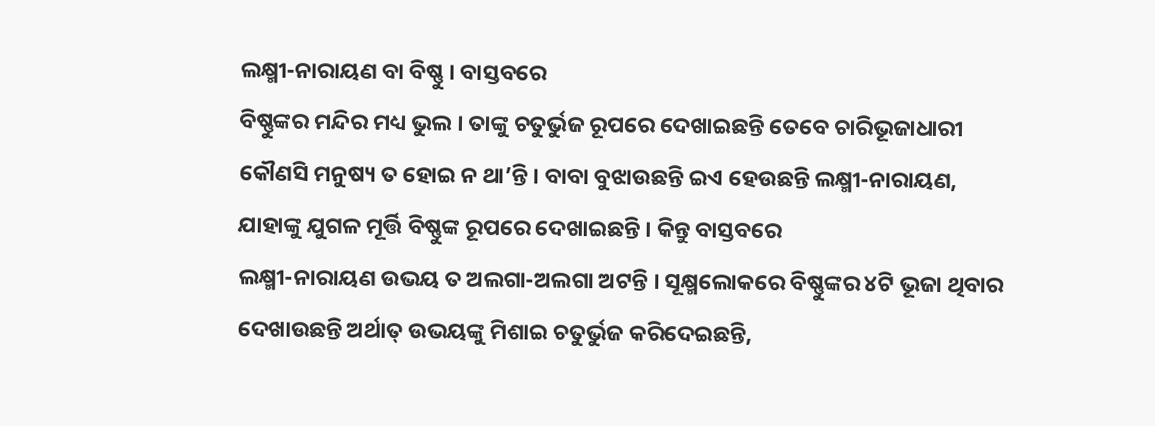ଲକ୍ଷ୍ମୀ-ନାରାୟଣ ବା ବିଷ୍ଣୁ । ବାସ୍ତବରେ
ବିଷ୍ଣୁଙ୍କର ମନ୍ଦିର ମଧ୍ୟ ଭୁଲ । ତାଙ୍କୁ ଚତୁର୍ଭୁଜ ରୂପରେ ଦେଖାଇଛନ୍ତି ତେବେ ଚାରିଭୂଜାଧାରୀ
କୌଣସି ମନୁଷ୍ୟ ତ ହୋଇ ନ ଥା’ନ୍ତି । ବାବା ବୁଝାଉଛନ୍ତି ଇଏ ହେଉଛନ୍ତି ଲକ୍ଷ୍ମୀ-ନାରାୟଣ,
ଯାହାଙ୍କୁ ଯୁଗଳ ମୂର୍ତ୍ତି ବିଷ୍ଣୁଙ୍କ ରୂପରେ ଦେଖାଇଛନ୍ତି । କିନ୍ତୁ ବାସ୍ତବରେ
ଲକ୍ଷ୍ମୀ-ନାରାୟଣ ଉଭୟ ତ ଅଲଗା-ଅଲଗା ଅଟନ୍ତି । ସୂକ୍ଷ୍ମଲୋକରେ ବିଷ୍ଣୁଙ୍କର ୪ଟି ଭୂଜା ଥିବାର
ଦେଖାଉଛନ୍ତି ଅର୍ଥାତ୍ ଉଭୟଙ୍କୁ ମିଶାଇ ଚତୁର୍ଭୁଜ କରିଦେଇଛନ୍ତି,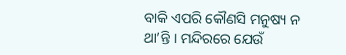ବାକି ଏପରି କୌଣସି ମନୁଷ୍ୟ ନ
ଥା’ନ୍ତି । ମନ୍ଦିରରେ ଯେଉଁ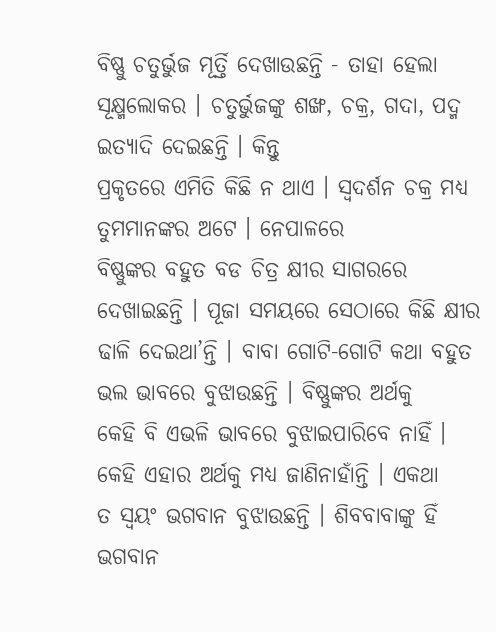ବିଷ୍ଣୁ ଚତୁର୍ଭୁଜ ମୂର୍ତ୍ତି ଦେଖାଉଛନ୍ତି - ତାହା ହେଲା
ସୂକ୍ଷ୍ମଲୋକର । ଚତୁର୍ଭୁଜଙ୍କୁ ଶଙ୍ଖ, ଚକ୍ର, ଗଦା, ପଦ୍ମ ଇତ୍ୟାଦି ଦେଇଛନ୍ତି । କିନ୍ତୁ
ପ୍ରକୃତରେ ଏମିତି କିଛି ନ ଥାଏ । ସ୍ୱଦର୍ଶନ ଚକ୍ର ମଧ୍ୟ ତୁମମାନଙ୍କର ଅଟେ । ନେପାଳରେ
ବିଷ୍ଣୁଙ୍କର ବହୁତ ବଡ ଚିତ୍ର କ୍ଷୀର ସାଗରରେ ଦେଖାଇଛନ୍ତି । ପୂଜା ସମୟରେ ସେଠାରେ କିଛି କ୍ଷୀର
ଢାଳି ଦେଇଥା’ନ୍ତି । ବାବା ଗୋଟି-ଗୋଟି କଥା ବହୁତ ଭଲ ଭାବରେ ବୁଝାଉଛନ୍ତି । ବିଷ୍ଣୁଙ୍କର ଅର୍ଥକୁ
କେହି ବି ଏଭଳି ଭାବରେ ବୁଝାଇପାରିବେ ନାହିଁ । କେହି ଏହାର ଅର୍ଥକୁ ମଧ୍ୟ ଜାଣିନାହାଁନ୍ତି । ଏକଥା
ତ ସ୍ୱୟଂ ଭଗବାନ ବୁଝାଉଛନ୍ତି । ଶିବବାବାଙ୍କୁ ହିଁ ଭଗବାନ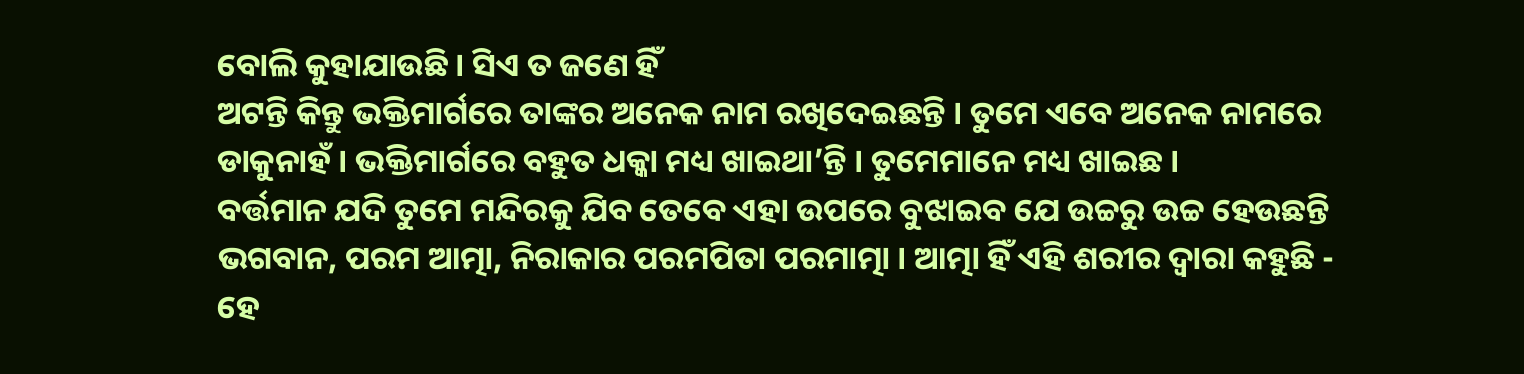ବୋଲି କୁହାଯାଉଛି । ସିଏ ତ ଜଣେ ହିଁ
ଅଟନ୍ତି କିନ୍ତୁ ଭକ୍ତିମାର୍ଗରେ ତାଙ୍କର ଅନେକ ନାମ ରଖିଦେଇଛନ୍ତି । ତୁମେ ଏବେ ଅନେକ ନାମରେ
ଡାକୁନାହଁ । ଭକ୍ତିମାର୍ଗରେ ବହୁତ ଧକ୍କା ମଧ୍ୟ ଖାଇଥା’ନ୍ତି । ତୁମେମାନେ ମଧ୍ୟ ଖାଇଛ ।
ବର୍ତ୍ତମାନ ଯଦି ତୁମେ ମନ୍ଦିରକୁ ଯିବ ତେବେ ଏହା ଉପରେ ବୁଝାଇବ ଯେ ଉଚ୍ଚରୁ ଉଚ୍ଚ ହେଉଛନ୍ତି
ଭଗବାନ, ପରମ ଆତ୍ମା, ନିରାକାର ପରମପିତା ପରମାତ୍ମା । ଆତ୍ମା ହିଁ ଏହି ଶରୀର ଦ୍ୱାରା କହୁଛି -
ହେ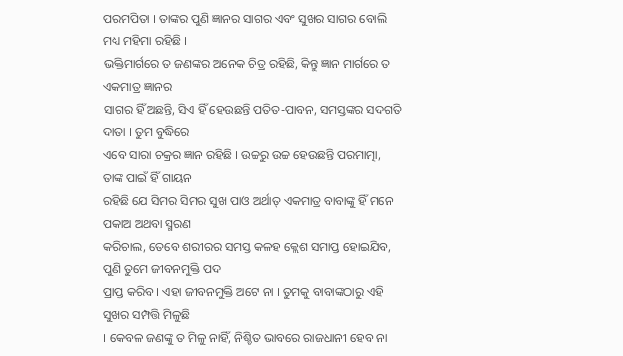ପରମପିତା । ତାଙ୍କର ପୁଣି ଜ୍ଞାନର ସାଗର ଏବଂ ସୁଖର ସାଗର ବୋଲି ମଧ୍ୟ ମହିମା ରହିଛି ।
ଭକ୍ତିମାର୍ଗରେ ତ ଜଣଙ୍କର ଅନେକ ଚିତ୍ର ରହିଛି, କିନ୍ତୁ ଜ୍ଞାନ ମାର୍ଗରେ ତ ଏକମାତ୍ର ଜ୍ଞାନର
ସାଗର ହିଁ ଅଛନ୍ତି, ସିଏ ହିଁ ହେଉଛନ୍ତି ପତିତ-ପାବନ, ସମସ୍ତଙ୍କର ସଦଗତି ଦାତା । ତୁମ ବୁଦ୍ଧିରେ
ଏବେ ସାରା ଚକ୍ରର ଜ୍ଞାନ ରହିଛି । ଉଚ୍ଚରୁ ଉଚ୍ଚ ହେଉଛନ୍ତି ପରମାତ୍ମା, ତାଙ୍କ ପାଇଁ ହିଁ ଗାୟନ
ରହିଛି ଯେ ସିମର ସିମର ସୁଖ ପାଓ ଅର୍ଥାତ୍ ଏକମାତ୍ର ବାବାଙ୍କୁ ହିଁ ମନେ ପକାଅ ଅଥବା ସ୍ମରଣ
କରିଚାଲ, ତେବେ ଶରୀରର ସମସ୍ତ କଳହ କ୍ଲେଶ ସମାପ୍ତ ହୋଇଯିବ, ପୁଣି ତୁମେ ଜୀବନମୁକ୍ତି ପଦ
ପ୍ରାପ୍ତ କରିବ । ଏହା ଜୀବନମୁକ୍ତି ଅଟେ ନା । ତୁମକୁ ବାବାଙ୍କଠାରୁ ଏହି ସୁଖର ସମ୍ପତ୍ତି ମିଳୁଛି
। କେବଳ ଜଣଙ୍କୁ ତ ମିଳୁ ନାହିଁ, ନିଶ୍ଚିତ ଭାବରେ ରାଜଧାନୀ ହେବ ନା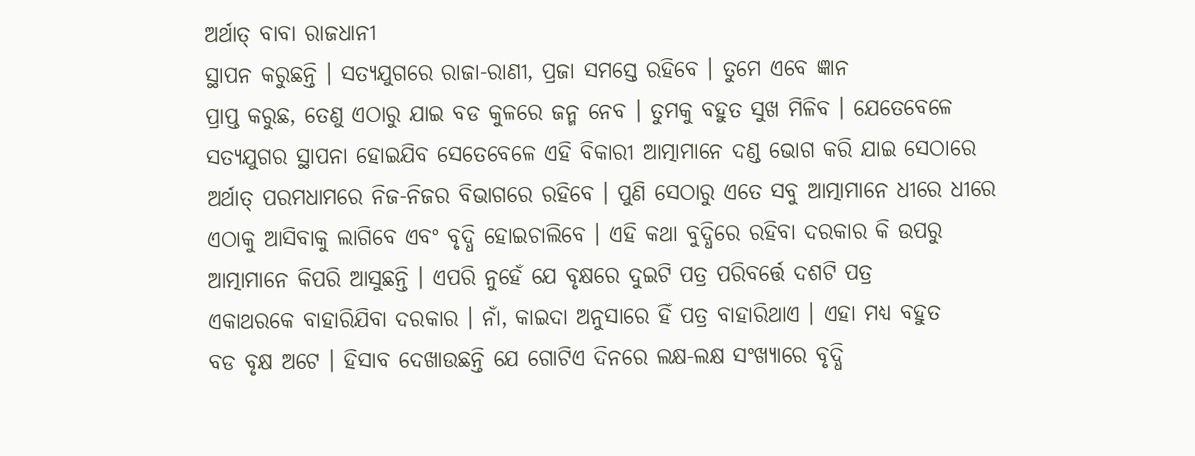ଅର୍ଥାତ୍ ବାବା ରାଜଧାନୀ
ସ୍ଥାପନ କରୁଛନ୍ତି । ସତ୍ୟଯୁଗରେ ରାଜା-ରାଣୀ, ପ୍ରଜା ସମସ୍ତେ ରହିବେ । ତୁମେ ଏବେ ଜ୍ଞାନ
ପ୍ରାପ୍ତ କରୁଛ, ତେଣୁ ଏଠାରୁ ଯାଇ ବଡ କୁଳରେ ଜନ୍ମ ନେବ । ତୁମକୁ ବହୁତ ସୁଖ ମିଳିବ । ଯେତେବେଳେ
ସତ୍ୟଯୁଗର ସ୍ଥାପନା ହୋଇଯିବ ସେତେବେଳେ ଏହି ବିକାରୀ ଆତ୍ମାମାନେ ଦଣ୍ଡ ଭୋଗ କରି ଯାଇ ସେଠାରେ
ଅର୍ଥାତ୍ ପରମଧାମରେ ନିଜ-ନିଜର ବିଭାଗରେ ରହିବେ । ପୁଣି ସେଠାରୁ ଏତେ ସବୁ ଆତ୍ମାମାନେ ଧୀରେ ଧୀରେ
ଏଠାକୁ ଆସିବାକୁ ଲାଗିବେ ଏବଂ ବୃଦ୍ଧି ହୋଇଚାଲିବେ । ଏହି କଥା ବୁଦ୍ଧିରେ ରହିବା ଦରକାର କି ଉପରୁ
ଆତ୍ମାମାନେ କିପରି ଆସୁଛନ୍ତି । ଏପରି ନୁହେଁ ଯେ ବୃକ୍ଷରେ ଦୁଇଟି ପତ୍ର ପରିବର୍ତ୍ତେ ଦଶଟି ପତ୍ର
ଏକାଥରକେ ବାହାରିଯିବା ଦରକାର । ନାଁ, କାଇଦା ଅନୁସାରେ ହିଁ ପତ୍ର ବାହାରିଥାଏ । ଏହା ମଧ୍ୟ ବହୁତ
ବଡ ବୃକ୍ଷ ଅଟେ । ହିସାବ ଦେଖାଉଛନ୍ତି ଯେ ଗୋଟିଏ ଦିନରେ ଲକ୍ଷ-ଲକ୍ଷ ସଂଖ୍ୟାରେ ବୃଦ୍ଧି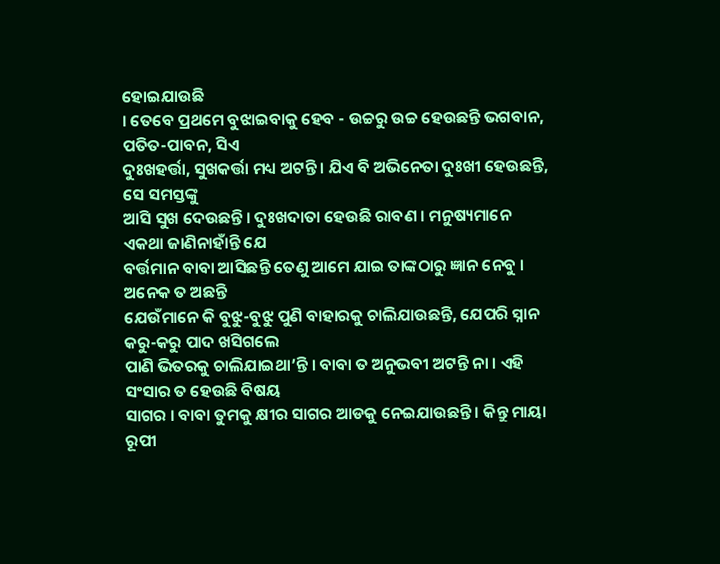ହୋଇଯାଉଛି
। ତେବେ ପ୍ରଥମେ ବୁଝାଇବାକୁ ହେବ - ଉଚ୍ଚରୁ ଉଚ୍ଚ ହେଉଛନ୍ତି ଭଗବାନ, ପତିତ-ପାବନ, ସିଏ
ଦୁଃଖହର୍ତ୍ତା, ସୁଖକର୍ତ୍ତା ମଧ୍ୟ ଅଟନ୍ତି । ଯିଏ ବି ଅଭିନେତା ଦୁଃଖୀ ହେଉଛନ୍ତି, ସେ ସମସ୍ତଙ୍କୁ
ଆସି ସୁଖ ଦେଉଛନ୍ତି । ଦୁଃଖଦାତା ହେଉଛି ରାବଣ । ମନୁଷ୍ୟମାନେ ଏକଥା ଜାଣିନାହାଁନ୍ତି ଯେ
ବର୍ତ୍ତମାନ ବାବା ଆସିଛନ୍ତି ତେଣୁ ଆମେ ଯାଇ ତାଙ୍କଠାରୁ ଜ୍ଞାନ ନେବୁ । ଅନେକ ତ ଅଛନ୍ତି
ଯେଉଁମାନେ କି ବୁଝୁ-ବୁଝୁ ପୁଣି ବାହାରକୁ ଚାଲିଯାଉଛନ୍ତି, ଯେପରି ସ୍ନାନ କରୁ-କରୁ ପାଦ ଖସିଗଲେ
ପାଣି ଭିତରକୁ ଚାଲିଯାଇଥା’ନ୍ତି । ବାବା ତ ଅନୁଭବୀ ଅଟନ୍ତି ନା । ଏହି ସଂସାର ତ ହେଉଛି ବିଷୟ
ସାଗର । ବାବା ତୁମକୁ କ୍ଷୀର ସାଗର ଆଡକୁ ନେଇଯାଉଛନ୍ତି । କିନ୍ତୁ ମାୟା ରୂପୀ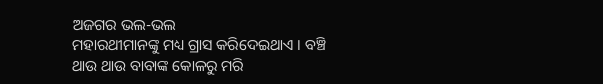ଅଜଗର ଭଲ-ଭଲ
ମହାରଥୀମାନଙ୍କୁ ମଧ୍ୟ ଗ୍ରାସ କରିଦେଇଥାଏ । ବଞ୍ଚି ଥାଉ ଥାଉ ବାବାଙ୍କ କୋଳରୁ ମରି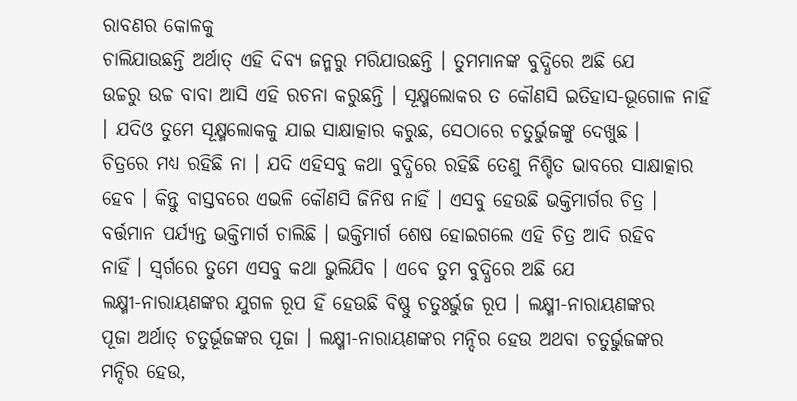ରାବଣର କୋଳକୁ
ଚାଲିଯାଉଛନ୍ତି ଅର୍ଥାତ୍ ଏହି ଦିବ୍ୟ ଜନ୍ମରୁ ମରିଯାଉଛନ୍ତି । ତୁମମାନଙ୍କ ବୁଦ୍ଧିରେ ଅଛି ଯେ
ଉଚ୍ଚରୁ ଉଚ୍ଚ ବାବା ଆସି ଏହି ରଚନା କରୁଛନ୍ତି । ସୂକ୍ଷ୍ମଲୋକର ତ କୌଣସି ଇତିହାସ-ଭୂଗୋଳ ନାହିଁ
। ଯଦିଓ ତୁମେ ସୂକ୍ଷ୍ମଲୋକକୁ ଯାଇ ସାକ୍ଷାତ୍କାର କରୁଛ, ସେଠାରେ ଚତୁର୍ଭୁଜଙ୍କୁ ଦେଖୁଛ ।
ଚିତ୍ରରେ ମଧ୍ୟ ରହିଛି ନା । ଯଦି ଏହିସବୁ କଥା ବୁଦ୍ଧିରେ ରହିଛି ତେଣୁ ନିଶ୍ଚିତ ଭାବରେ ସାକ୍ଷାତ୍କାର
ହେବ । କିନ୍ତୁ ବାସ୍ତବରେ ଏଭଳି କୌଣସି ଜିନିଷ ନାହିଁ । ଏସବୁ ହେଉଛି ଭକ୍ତିମାର୍ଗର ଚିତ୍ର ।
ବର୍ତ୍ତମାନ ପର୍ଯ୍ୟନ୍ତ ଭକ୍ତିମାର୍ଗ ଚାଲିଛି । ଭକ୍ତିମାର୍ଗ ଶେଷ ହୋଇଗଲେ ଏହି ଚିତ୍ର ଆଦି ରହିବ
ନାହିଁ । ସ୍ୱର୍ଗରେ ତୁମେ ଏସବୁ କଥା ଭୁଲିଯିବ । ଏବେ ତୁମ ବୁଦ୍ଧିରେ ଅଛି ଯେ
ଲକ୍ଷ୍ମୀ-ନାରାୟଣଙ୍କର ଯୁଗଳ ରୂପ ହିଁ ହେଉଛି ବିଷ୍ଣୁ ଚତୁଃର୍ଭୁଜ ରୂପ । ଲକ୍ଷ୍ମୀ-ନାରାୟଣଙ୍କର
ପୂଜା ଅର୍ଥାତ୍ ଚତୁର୍ଭୂଜଙ୍କର ପୂଜା । ଲକ୍ଷ୍ମୀ-ନାରାୟଣଙ୍କର ମନ୍ଦିର ହେଉ ଅଥବା ଚତୁର୍ଭୁଜଙ୍କର
ମନ୍ଦିର ହେଉ,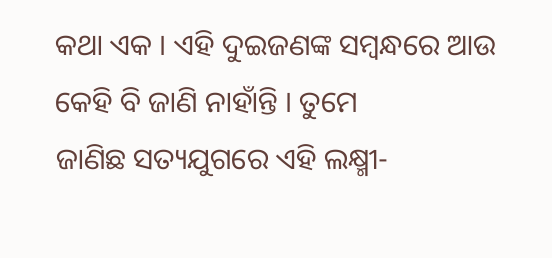କଥା ଏକ । ଏହି ଦୁଇଜଣଙ୍କ ସମ୍ବନ୍ଧରେ ଆଉ କେହି ବି ଜାଣି ନାହାଁନ୍ତି । ତୁମେ
ଜାଣିଛ ସତ୍ୟଯୁଗରେ ଏହି ଲକ୍ଷ୍ମୀ-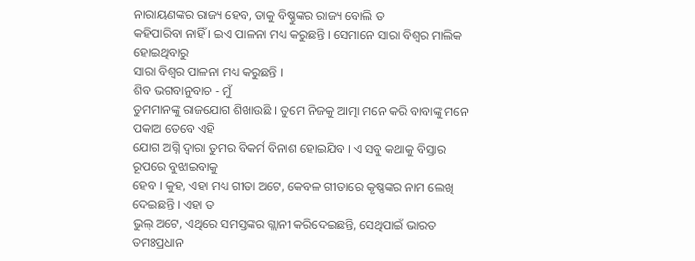ନାରାୟଣଙ୍କର ରାଜ୍ୟ ହେବ, ତାକୁ ବିଷ୍ଣୁଙ୍କର ରାଜ୍ୟ ବୋଲି ତ
କହିପାରିବା ନାହିଁ । ଇଏ ପାଳନା ମଧ୍ୟ କରୁଛନ୍ତି । ସେମାନେ ସାରା ବିଶ୍ୱର ମାଲିକ ହୋଇଥିବାରୁ
ସାରା ବିଶ୍ୱର ପାଳନା ମଧ୍ୟ କରୁଛନ୍ତି ।
ଶିବ ଭଗବାନୁବାଚ - ମୁଁ
ତୁମମାନଙ୍କୁ ରାଜଯୋଗ ଶିଖାଉଛି । ତୁମେ ନିଜକୁ ଆତ୍ମା ମନେ କରି ବାବାଙ୍କୁ ମନେ ପକାଅ ତେବେ ଏହି
ଯୋଗ ଅଗ୍ନି ଦ୍ୱାରା ତୁମର ବିକର୍ମ ବିନାଶ ହୋଇଯିବ । ଏ ସବୁ କଥାକୁ ବିସ୍ତାର ରୂପରେ ବୁଝାଇବାକୁ
ହେବ । କୁହ, ଏହା ମଧ୍ୟ ଗୀତା ଅଟେ, କେବଳ ଗୀତାରେ କୃଷ୍ଣଙ୍କର ନାମ ଲେଖି ଦେଇଛନ୍ତି । ଏହା ତ
ଭୁଲ୍ ଅଟେ, ଏଥିରେ ସମସ୍ତଙ୍କର ଗ୍ଲାନୀ କରିଦେଇଛନ୍ତି, ସେଥିପାଇଁ ଭାରତ ତମଃପ୍ରଧାନ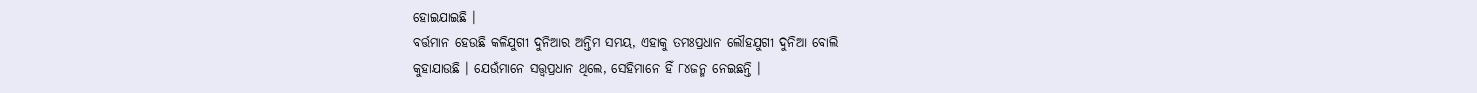ହୋଇଯାଇଛି ।
ବର୍ତ୍ତମାନ ହେଉଛି କଳିଯୁଗୀ ଦୁନିଆର ଅନ୍ତିମ ସମୟ, ଏହାକୁ ତମଃପ୍ରଧାନ ଲୌହଯୁଗୀ ଦୁନିଆ ବୋଲି
କୁହାଯାଉଛି । ଯେଉଁମାନେ ସତ୍ତ୍ୱପ୍ରଧାନ ଥିଲେ, ସେହିମାନେ ହିଁ ୮୪ଜନ୍ମ ନେଇଛନ୍ତି ।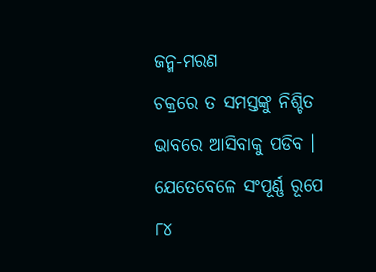ଜନ୍ମ-ମରଣ
ଚକ୍ରରେ ତ ସମସ୍ତଙ୍କୁ ନିଶ୍ଚିତ ଭାବରେ ଆସିବାକୁ ପଡିବ । ଯେତେବେଳେ ସଂପୂର୍ଣ୍ଣ ରୂପେ ୮୪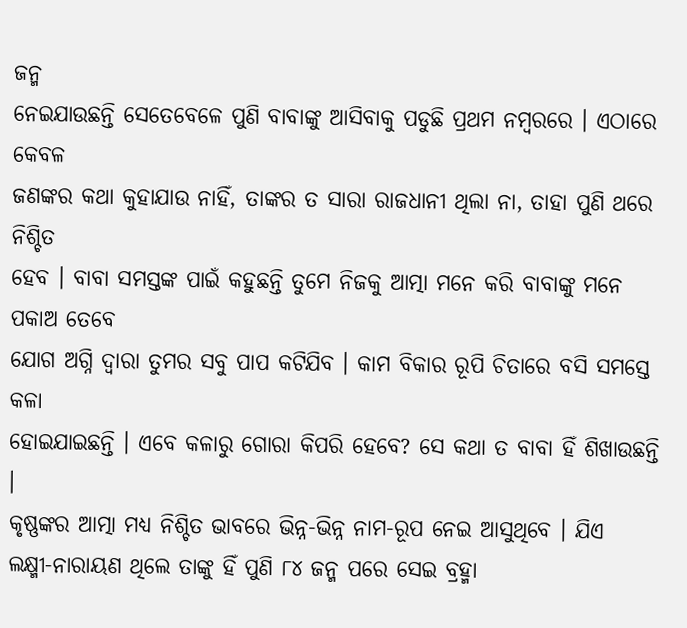ଜନ୍ମ
ନେଇଯାଉଛନ୍ତି ସେତେବେଳେ ପୁଣି ବାବାଙ୍କୁ ଆସିବାକୁ ପଡୁଛି ପ୍ରଥମ ନମ୍ବରରେ । ଏଠାରେ କେବଳ
ଜଣଙ୍କର କଥା କୁହାଯାଉ ନାହିଁ, ତାଙ୍କର ତ ସାରା ରାଜଧାନୀ ଥିଲା ନା, ତାହା ପୁଣି ଥରେ ନିଶ୍ଚିତ
ହେବ । ବାବା ସମସ୍ତଙ୍କ ପାଇଁ କହୁଛନ୍ତି ତୁମେ ନିଜକୁ ଆତ୍ମା ମନେ କରି ବାବାଙ୍କୁ ମନେ ପକାଅ ତେବେ
ଯୋଗ ଅଗ୍ନି ଦ୍ୱାରା ତୁମର ସବୁ ପାପ କଟିଯିବ । କାମ ବିକାର ରୂପି ଚିତାରେ ବସି ସମସ୍ତେ କଳା
ହୋଇଯାଇଛନ୍ତି । ଏବେ କଳାରୁ ଗୋରା କିପରି ହେବେ? ସେ କଥା ତ ବାବା ହିଁ ଶିଖାଉଛନ୍ତି ।
କୃଷ୍ଣଙ୍କର ଆତ୍ମା ମଧ୍ୟ ନିଶ୍ଚିତ ଭାବରେ ଭିନ୍ନ-ଭିନ୍ନ ନାମ-ରୂପ ନେଇ ଆସୁଥିବେ । ଯିଏ
ଲକ୍ଷ୍ମୀ-ନାରାୟଣ ଥିଲେ ତାଙ୍କୁ ହିଁ ପୁଣି ୮୪ ଜନ୍ମ ପରେ ସେଇ ବ୍ରହ୍ମା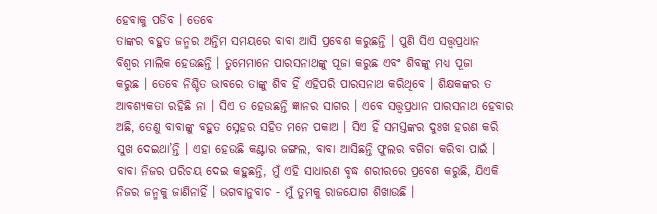ହେବାକୁ ପଡିବ । ତେବେ
ତାଙ୍କର ବହୁତ ଜନ୍ମର ଅନ୍ତିମ ସମୟରେ ବାବା ଆସି ପ୍ରବେଶ କରୁଛନ୍ତି । ପୁଣି ସିଏ ସତ୍ତ୍ୱପ୍ରଧାନ
ବିଶ୍ୱର ମାଲିକ ହେଉଛନ୍ତି । ତୁମେମାନେ ପାରସନାଥଙ୍କୁ ପୂଜା କରୁଛ ଏବଂ ଶିବଙ୍କୁ ମଧ୍ୟ ପୂଜା
କରୁଛ । ତେବେ ନିଶ୍ଚିତ ଭାବରେ ତାଙ୍କୁ ଶିବ ହିଁ ଏହିପରି ପାରସନାଥ କରିଥିବେ । ଶିକ୍ଷକଙ୍କର ତ
ଆବଶ୍ୟକତା ରହିଛି ନା । ସିଏ ତ ହେଉଛନ୍ତି ଜ୍ଞାନର ସାଗର । ଏବେ ସତ୍ତ୍ୱପ୍ରଧାନ ପାରସନାଥ ହେବାର
ଅଛି, ତେଣୁ ବାବାଙ୍କୁ ବହୁତ ସ୍ନେହର ସହିତ ମନେ ପକାଅ । ସିଏ ହିଁ ସମସ୍ତଙ୍କର ଦୁଃଖ ହରଣ କରି
ସୁଖ ଦେଇଥା’ନ୍ତି । ଏହା ହେଉଛି କଣ୍ଟାର ଜଙ୍ଗଲ, ବାବା ଆସିଛନ୍ତି ଫୁଲର ବଗିଚା କରିବା ପାଇଁ ।
ବାବା ନିଜର ପରିଚୟ ଦେଇ କହୁଛନ୍ତି, ମୁଁ ଏହି ସାଧାରଣ ବୃଦ୍ଧ ଶରୀରରେ ପ୍ରବେଶ କରୁଛି, ଯିଏକି
ନିଜର ଜନ୍ମକୁ ଜାଣିନାହିଁ । ଭଗବାନୁବାଚ - ମୁଁ ତୁମକୁ ରାଜଯୋଗ ଶିଖାଉଛି ।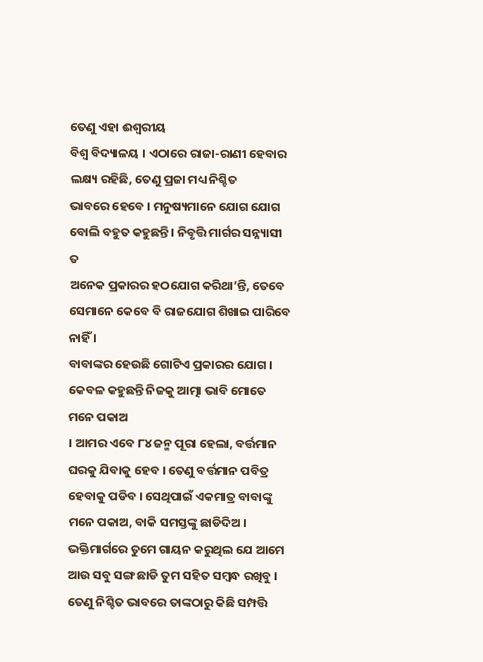ତେଣୁ ଏହା ଈଶ୍ୱରୀୟ
ବିଶ୍ୱ ବିଦ୍ୟାଳୟ । ଏଠାରେ ରାଜା-ରାଣୀ ହେବାର ଲକ୍ଷ୍ୟ ରହିଛି, ତେଣୁ ପ୍ରଜା ମଧ୍ୟ ନିଶ୍ଚିତ
ଭାବରେ ହେବେ । ମନୁଷ୍ୟମାନେ ଯୋଗ ଯୋଗ ବୋଲି ବହୁତ କହୁଛନ୍ତି । ନିବୃତ୍ତି ମାର୍ଗର ସନ୍ନ୍ୟାସୀ ତ
ଅନେକ ପ୍ରକାରର ହଠଯୋଗ କରିଥା’ନ୍ତି, ତେବେ ସେମାନେ କେବେ ବି ରାଜଯୋଗ ଶିଖାଇ ପାରିବେ ନାହିଁ ।
ବାବାଙ୍କର ହେଉଛି ଗୋଟିଏ ପ୍ରକାରର ଯୋଗ । କେବଳ କହୁଛନ୍ତି ନିଜକୁ ଆତ୍ମା ଭାବି ମୋତେ ମନେ ପକାଅ
। ଆମର ଏବେ ୮୪ ଜନ୍ମ ପୂରା ହେଲା, ବର୍ତ୍ତମାନ ଘରକୁ ଯିବାକୁ ହେବ । ତେଣୁ ବର୍ତ୍ତମାନ ପବିତ୍ର
ହେବାକୁ ପଡିବ । ସେଥିପାଇଁ ଏକମାତ୍ର ବାବାଙ୍କୁ ମନେ ପକାଅ, ବାକି ସମସ୍ତଙ୍କୁ ଛାଡିଦିଅ ।
ଭକ୍ତିମାର୍ଗରେ ତୁମେ ଗାୟନ କରୁଥିଲ ଯେ ଆମେ ଆଉ ସବୁ ସଙ୍ଗ ଛାଡି ତୁମ ସହିତ ସମ୍ବନ୍ଧ ରଖିବୁ ।
ତେଣୁ ନିଶ୍ଚିତ ଭାବରେ ତାଙ୍କଠାରୁ କିଛି ସମ୍ପତ୍ତି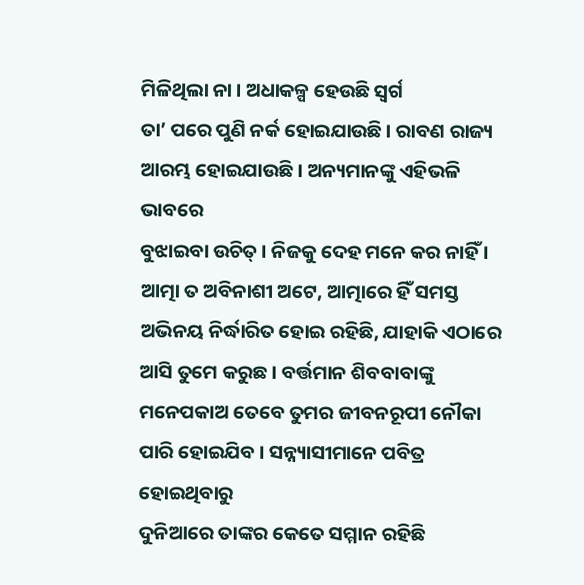ମିଳିଥିଲା ନା । ଅଧାକଳ୍ପ ହେଉଛି ସ୍ୱର୍ଗ
ତା’ ପରେ ପୁଣି ନର୍କ ହୋଇଯାଉଛି । ରାବଣ ରାଜ୍ୟ ଆରମ୍ଭ ହୋଇଯାଉଛି । ଅନ୍ୟମାନଙ୍କୁ ଏହିଭଳି ଭାବରେ
ବୁଝାଇବା ଉଚିତ୍ । ନିଜକୁ ଦେହ ମନେ କର ନାହିଁ । ଆତ୍ମା ତ ଅବିନାଶୀ ଅଟେ, ଆତ୍ମାରେ ହିଁ ସମସ୍ତ
ଅଭିନୟ ନିର୍ଦ୍ଧାରିତ ହୋଇ ରହିଛି, ଯାହାକି ଏଠାରେ ଆସି ତୁମେ କରୁଛ । ବର୍ତ୍ତମାନ ଶିବବାବାଙ୍କୁ
ମନେପକାଅ ତେବେ ତୁମର ଜୀବନରୂପୀ ନୌକା ପାରି ହୋଇଯିବ । ସନ୍ନ୍ୟାସୀମାନେ ପବିତ୍ର ହୋଇଥିବାରୁ
ଦୁନିଆରେ ତାଙ୍କର କେତେ ସମ୍ମାନ ରହିଛି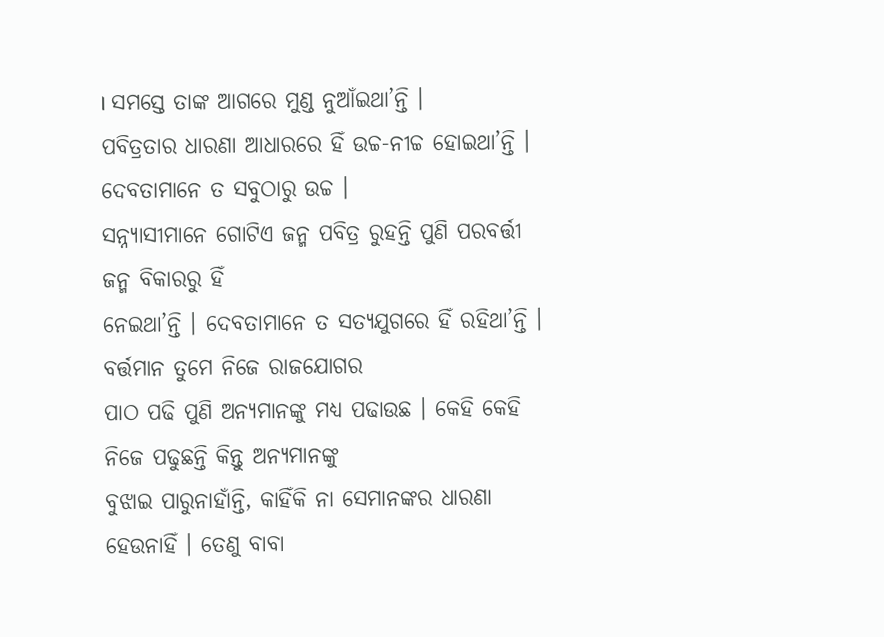। ସମସ୍ତେ ତାଙ୍କ ଆଗରେ ମୁଣ୍ଡ ନୁଆଁଇଥା’ନ୍ତି ।
ପବିତ୍ରତାର ଧାରଣା ଆଧାରରେ ହିଁ ଉଚ୍ଚ-ନୀଚ୍ଚ ହୋଇଥା’ନ୍ତି । ଦେବତାମାନେ ତ ସବୁଠାରୁ ଉଚ୍ଚ ।
ସନ୍ନ୍ୟାସୀମାନେ ଗୋଟିଏ ଜନ୍ମ ପବିତ୍ର ରୁହନ୍ତି ପୁଣି ପରବର୍ତ୍ତୀ ଜନ୍ମ ବିକାରରୁ ହିଁ
ନେଇଥା’ନ୍ତି । ଦେବତାମାନେ ତ ସତ୍ୟଯୁଗରେ ହିଁ ରହିଥା’ନ୍ତି । ବର୍ତ୍ତମାନ ତୁମେ ନିଜେ ରାଜଯୋଗର
ପାଠ ପଢି ପୁଣି ଅନ୍ୟମାନଙ୍କୁ ମଧ୍ୟ ପଢାଉଛ । କେହି କେହି ନିଜେ ପଢୁଛନ୍ତି କିନ୍ତୁ ଅନ୍ୟମାନଙ୍କୁ
ବୁଝାଇ ପାରୁନାହାଁନ୍ତି, କାହିଁକି ନା ସେମାନଙ୍କର ଧାରଣା ହେଉନାହିଁ । ତେଣୁ ବାବା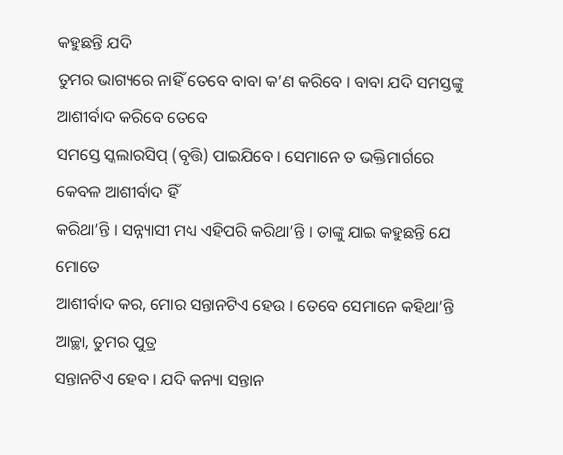କହୁଛନ୍ତି ଯଦି
ତୁମର ଭାଗ୍ୟରେ ନାହିଁ ତେବେ ବାବା କ’ଣ କରିବେ । ବାବା ଯଦି ସମସ୍ତଙ୍କୁ ଆଶୀର୍ବାଦ କରିବେ ତେବେ
ସମସ୍ତେ ସ୍କଲାରସିପ୍ (ବୃତ୍ତି) ପାଇଯିବେ । ସେମାନେ ତ ଭକ୍ତିମାର୍ଗରେ କେବଳ ଆଶୀର୍ବାଦ ହିଁ
କରିଥା’ନ୍ତି । ସନ୍ନ୍ୟାସୀ ମଧ୍ୟ ଏହିପରି କରିଥା’ନ୍ତି । ତାଙ୍କୁ ଯାଇ କହୁଛନ୍ତି ଯେ ମୋତେ
ଆଶୀର୍ବାଦ କର, ମୋର ସନ୍ତାନଟିଏ ହେଉ । ତେବେ ସେମାନେ କହିଥା’ନ୍ତି ଆଚ୍ଛା, ତୁମର ପୁତ୍ର
ସନ୍ତାନଟିଏ ହେବ । ଯଦି କନ୍ୟା ସନ୍ତାନ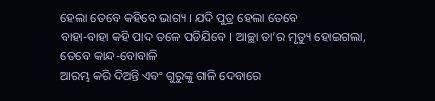ହେଲା ତେବେ କହିବେ ଭାଗ୍ୟ । ଯଦି ପୁତ୍ର ହେଲା ତେବେ
ବାହା-ବାହା କହି ପାଦ ତଳେ ପଡିଯିବେ । ଆଚ୍ଛା ତା’ର ମୃତ୍ୟୁ ହୋଇଗଲା, ତେବେ କାନ୍ଦ-ବୋବାଳି
ଆରମ୍ଭ କରି ଦିଅନ୍ତି ଏବଂ ଗୁରୁଙ୍କୁ ଗାଳି ଦେବାରେ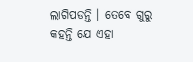ଲାଗିପଡନ୍ତି । ତେବେ ଗୁରୁ କହନ୍ତି ଯେ ଏହା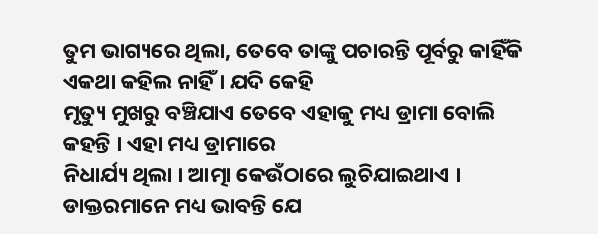ତୁମ ଭାଗ୍ୟରେ ଥିଲା, ତେବେ ତାଙ୍କୁ ପଚାରନ୍ତି ପୂର୍ବରୁ କାହିଁକି ଏକଥା କହିଲ ନାହିଁ । ଯଦି କେହି
ମୃତ୍ୟୁ ମୁଖରୁ ବଞ୍ଚିଯାଏ ତେବେ ଏହାକୁ ମଧ୍ୟ ଡ୍ରାମା ବୋଲି କହନ୍ତି । ଏହା ମଧ୍ୟ ଡ୍ରାମାରେ
ନିଧାର୍ଯ୍ୟ ଥିଲା । ଆତ୍ମା କେଉଁଠାରେ ଲୁଚିଯାଇଥାଏ । ଡାକ୍ତରମାନେ ମଧ୍ୟ ଭାବନ୍ତି ଯେ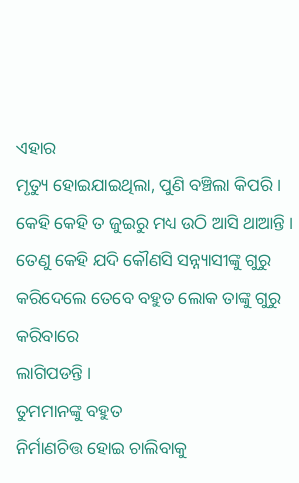ଏହାର
ମୃତ୍ୟୁ ହୋଇଯାଇଥିଲା, ପୁଣି ବଞ୍ଚିଲା କିପରି । କେହି କେହି ତ ଜୁଇରୁ ମଧ୍ୟ ଉଠି ଆସି ଥାଆନ୍ତି ।
ତେଣୁ କେହି ଯଦି କୌଣସି ସନ୍ନ୍ୟାସୀଙ୍କୁ ଗୁରୁ କରିଦେଲେ ତେବେ ବହୁତ ଲୋକ ତାଙ୍କୁ ଗୁରୁ କରିବାରେ
ଲାଗିପଡନ୍ତି ।
ତୁମମାନଙ୍କୁ ବହୁତ
ନିର୍ମାଣଚିତ୍ତ ହୋଇ ଚାଲିବାକୁ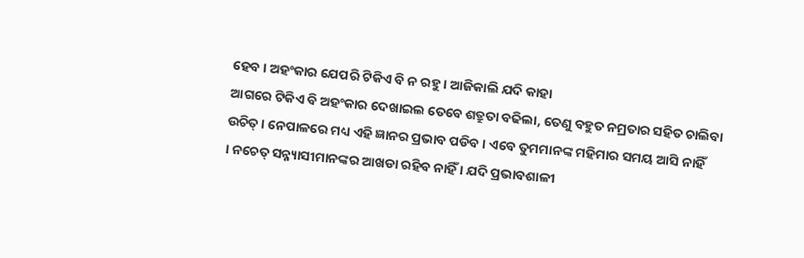ହେବ । ଅହଂକାର ଯେପରି ଟିକିଏ ବି ନ ରହୁ । ଆଜିକାଲି ଯଦି କାହା
ଆଗରେ ଟିକିଏ ବି ଅହଂକାର ଦେଖାଇଲ ତେବେ ଶତ୍ରୁତା ବଢିଲା, ତେଣୁ ବହୁତ ନମ୍ରତାର ସହିତ ଚାଲିବା
ଉଚିତ୍ । ନେପାଳରେ ମଧ୍ୟ ଏହି ଜ୍ଞାନର ପ୍ରଭାବ ପଡିବ । ଏବେ ତୁମମାନଙ୍କ ମହିମାର ସମୟ ଆସି ନାହିଁ
। ନଚେତ୍ ସନ୍ନ୍ୟାସୀମାନଙ୍କର ଆଖଡା ରହିବ ନାହିଁ । ଯଦି ପ୍ରଭାବଶାଳୀ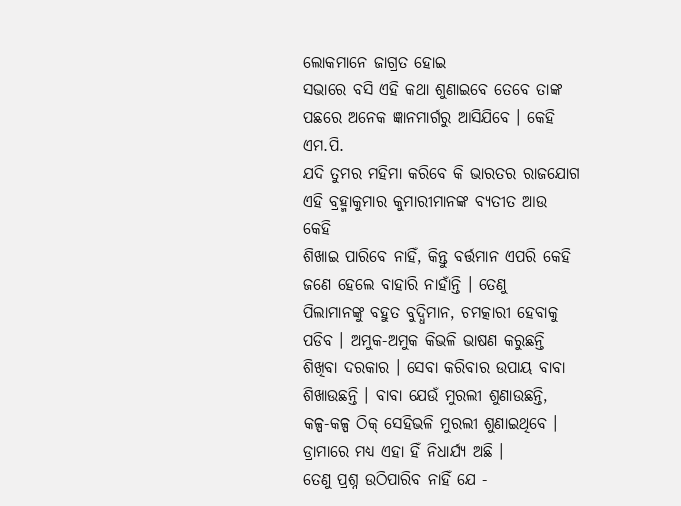ଲୋକମାନେ ଜାଗ୍ରତ ହୋଇ
ସଭାରେ ବସି ଏହି କଥା ଶୁଣାଇବେ ତେବେ ତାଙ୍କ ପଛରେ ଅନେକ ଜ୍ଞାନମାର୍ଗରୁ ଆସିଯିବେ । କେହି ଏମ.ପି.
ଯଦି ତୁମର ମହିମା କରିବେ କି ଭାରତର ରାଜଯୋଗ ଏହି ବ୍ରହ୍ମାକୁମାର କୁମାରୀମାନଙ୍କ ବ୍ୟତୀତ ଆଉ କେହି
ଶିଖାଇ ପାରିବେ ନାହିଁ, କିନ୍ତୁ ବର୍ତ୍ତମାନ ଏପରି କେହି ଜଣେ ହେଲେ ବାହାରି ନାହାଁନ୍ତି । ତେଣୁ
ପିଲାମାନଙ୍କୁ ବହୁତ ବୁଦ୍ଧିମାନ, ଚମତ୍କାରୀ ହେବାକୁ ପଡିବ । ଅମୁକ-ଅମୁକ କିଭଳି ଭାଷଣ କରୁଛନ୍ତି
ଶିଖିବା ଦରକାର । ସେବା କରିବାର ଉପାୟ ବାବା ଶିଖାଉଛନ୍ତି । ବାବା ଯେଉଁ ମୁରଲୀ ଶୁଣାଉଛନ୍ତି,
କଳ୍ପ-କଳ୍ପ ଠିକ୍ ସେହିଭଳି ମୁରଲୀ ଶୁଣାଇଥିବେ । ଡ୍ରାମାରେ ମଧ୍ୟ ଏହା ହିଁ ନିଧାର୍ଯ୍ୟ ଅଛି ।
ତେଣୁ ପ୍ରଶ୍ନ ଉଠିପାରିବ ନାହିଁ ଯେ -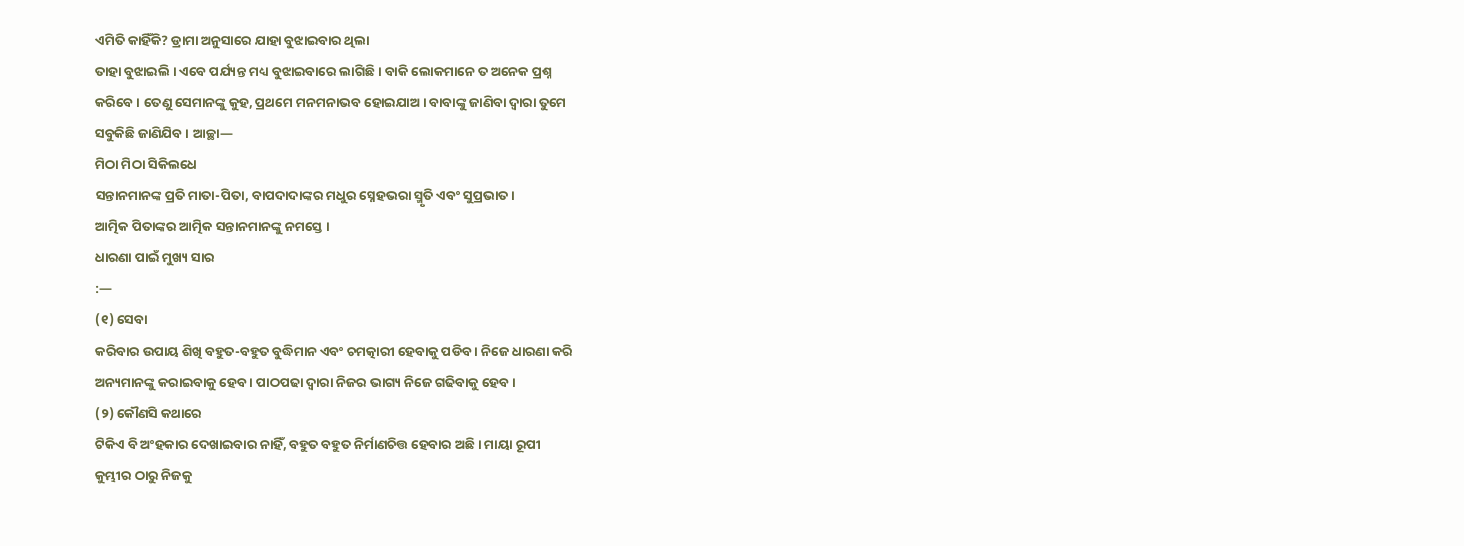ଏମିତି କାହିଁକି? ଡ୍ରାମା ଅନୁସାରେ ଯାହା ବୁଝାଇବାର ଥିଲା
ତାହା ବୁଝାଇଲି । ଏବେ ପର୍ଯ୍ୟନ୍ତ ମଧ୍ୟ ବୁଝାଇବାରେ ଲାଗିଛି । ବାକି ଲୋକମାନେ ତ ଅନେକ ପ୍ରଶ୍ନ
କରିବେ । ତେଣୁ ସେମାନଙ୍କୁ କୁହ, ପ୍ରଥମେ ମନମନାଭବ ହୋଇଯାଅ । ବାବାଙ୍କୁ ଜାଣିବା ଦ୍ୱାରା ତୁମେ
ସବୁକିଛି ଜାଣିଯିବ । ଆଚ୍ଛା—
ମିଠା ମିଠା ସିକିଲଧେ
ସନ୍ତାନମାନଙ୍କ ପ୍ରତି ମାତା-ପିତା, ବାପଦାଦାଙ୍କର ମଧୁର ସ୍ନେହଭରା ସ୍ମୃତି ଏବଂ ସୁପ୍ରଭାତ ।
ଆତ୍ମିକ ପିତାଙ୍କର ଆତ୍ମିକ ସନ୍ତାନମାନଙ୍କୁ ନମସ୍ତେ ।
ଧାରଣା ପାଇଁ ମୁଖ୍ୟ ସାର
:—
(୧) ସେବା
କରିବାର ଉପାୟ ଶିଖି ବହୁତ-ବହୁତ ବୁଦ୍ଧିମାନ ଏବଂ ଚମତ୍କାରୀ ହେବାକୁ ପଡିବ । ନିଜେ ଧାରଣା କରି
ଅନ୍ୟମାନଙ୍କୁ କରାଇବାକୁ ହେବ । ପାଠପଢା ଦ୍ୱାରା ନିଜର ଭାଗ୍ୟ ନିଜେ ଗଢିବାକୁ ହେବ ।
(୨) କୌଣସି କଥାରେ
ଟିକିଏ ବି ଅଂହକାର ଦେଖାଇବାର ନାହିଁ, ବହୁତ ବହୁତ ନିର୍ମାଣଚିତ୍ତ ହେବାର ଅଛି । ମାୟା ରୂପୀ
କୁମ୍ଭୀର ଠାରୁ ନିଜକୁ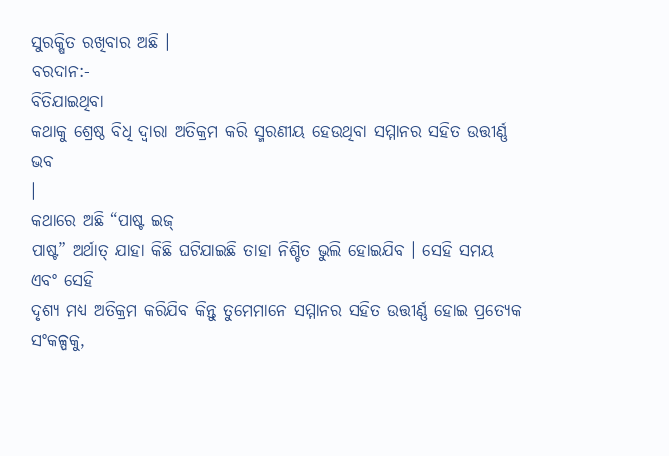ସୁରକ୍ଷିତ ରଖିବାର ଅଛି ।
ବରଦାନ:-
ବିତିଯାଇଥିବା
କଥାକୁ ଶ୍ରେଷ୍ଠ ବିଧି ଦ୍ୱାରା ଅତିକ୍ରମ କରି ସ୍ମରଣୀୟ ହେଉଥିବା ସମ୍ମାନର ସହିତ ଉତ୍ତୀର୍ଣ୍ଣ ଭବ
।
କଥାରେ ଅଛି “ପାଷ୍ଟ ଇଜ୍
ପାଷ୍ଟ” ଅର୍ଥାତ୍ ଯାହା କିଛି ଘଟିଯାଇଛି ତାହା ନିଶ୍ଚିତ ଭୁଲି ହୋଇଯିବ । ସେହି ସମୟ ଏବଂ ସେହି
ଦୃଶ୍ୟ ମଧ୍ୟ ଅତିକ୍ରମ କରିଯିବ କିନ୍ତୁ ତୁମେମାନେ ସମ୍ମାନର ସହିତ ଉତ୍ତୀର୍ଣ୍ଣ ହୋଇ ପ୍ରତ୍ୟେକ
ସଂକଳ୍ପକୁ,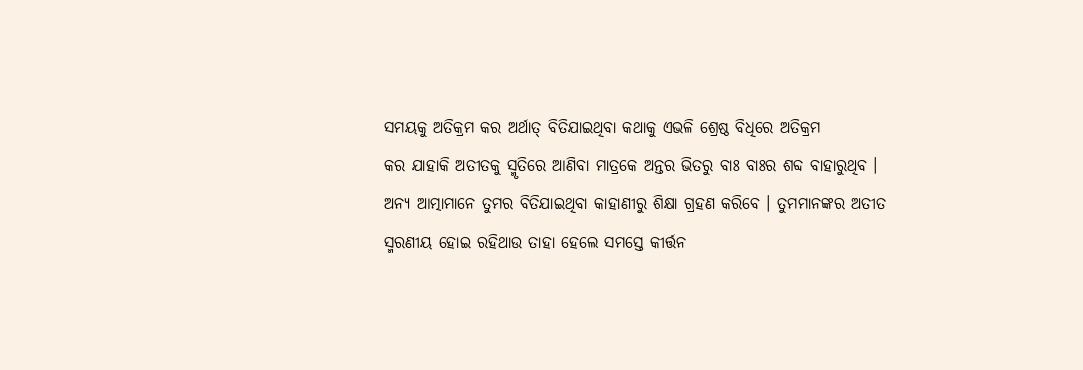ସମୟକୁ ଅତିକ୍ରମ କର ଅର୍ଥାତ୍ ବିତିଯାଇଥିବା କଥାକୁ ଏଭଳି ଶ୍ରେଷ୍ଠ ବିଧିରେ ଅତିକ୍ରମ
କର ଯାହାକି ଅତୀତକୁ ସ୍ମୃତିରେ ଆଣିବା ମାତ୍ରକେ ଅନ୍ତର ଭିତରୁ ବାଃ ବାଃର ଶବ୍ଦ ବାହାରୁଥିବ ।
ଅନ୍ୟ ଆତ୍ମାମାନେ ତୁମର ବିତିଯାଇଥିବା କାହାଣୀରୁ ଶିକ୍ଷା ଗ୍ରହଣ କରିବେ । ତୁମମାନଙ୍କର ଅତୀତ
ସ୍ମରଣୀୟ ହୋଇ ରହିଥାଉ ତାହା ହେଲେ ସମସ୍ତେ କୀର୍ତ୍ତନ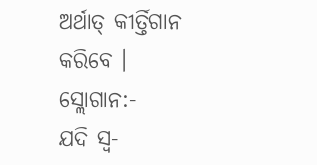ଅର୍ଥାତ୍ କୀର୍ତ୍ତିଗାନ କରିବେ ।
ସ୍ଲୋଗାନ:-
ଯଦି ସ୍ୱ-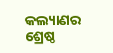କଲ୍ୟାଣର
ଶ୍ରେଷ୍ଠ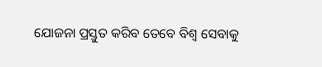ଯୋଜନା ପ୍ରସ୍ତୁତ କରିବ ତେବେ ବିଶ୍ୱ ସେବାକୁ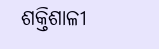ଶକ୍ତିଶାଳୀ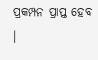ପ୍ରକମ୍ପନ ପ୍ରାପ୍ତ ହେବ ।